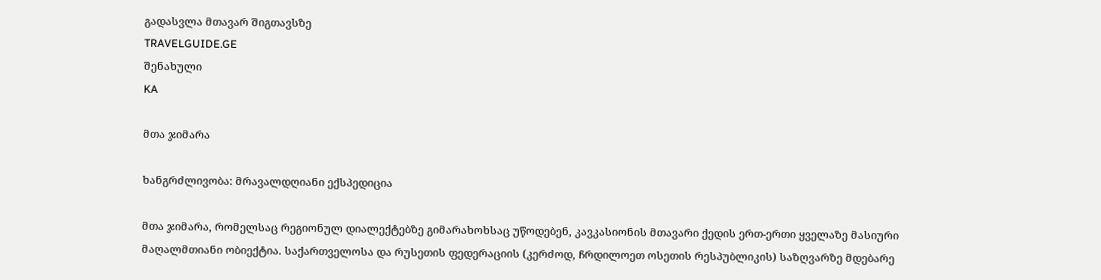გადასვლა მთავარ შიგთავსზე
TRAVELGUIDE.GE
შენახული
KA

მთა ჯიმარა

ხანგრძლივობა: მრავალდღიანი ექსპედიცია

მთა ჯიმარა, რომელსაც რეგიონულ დიალექტებზე გიმარახოხსაც უწოდებენ, კავკასიონის მთავარი ქედის ერთ-ერთი ყველაზე მასიური მაღალმთიანი ობიექტია. საქართველოსა და რუსეთის ფედერაციის (კერძოდ, ჩრდილოეთ ოსეთის რესპუბლიკის) საზღვარზე მდებარე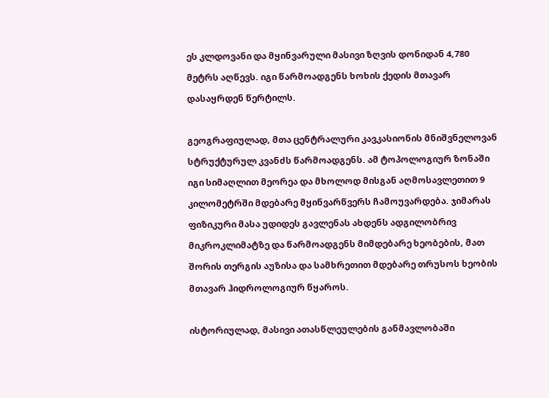ეს კლდოვანი და მყინვარული მასივი ზღვის დონიდან 4,780 მეტრს აღწევს. იგი წარმოადგენს ხოხის ქედის მთავარ დასაყრდენ წერტილს.

გეოგრაფიულად, მთა ცენტრალური კავკასიონის მნიშვნელოვან სტრუქტურულ კვანძს წარმოადგენს. ამ ტოპოლოგიურ ზონაში იგი სიმაღლით მეორეა და მხოლოდ მისგან აღმოსავლეთით 9 კილომეტრში მდებარე მყინვარწვერს ჩამოუვარდება. ჯიმარას ფიზიკური მასა უდიდეს გავლენას ახდენს ადგილობრივ მიკროკლიმატზე და წარმოადგენს მიმდებარე ხეობების, მათ შორის თერგის აუზისა და სამხრეთით მდებარე თრუსოს ხეობის მთავარ ჰიდროლოგიურ წყაროს.

ისტორიულად, მასივი ათასწლეულების განმავლობაში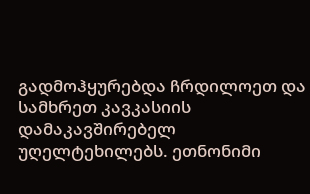გადმოჰყურებდა ჩრდილოეთ და სამხრეთ კავკასიის დამაკავშირებელ უღელტეხილებს. ეთნონიმი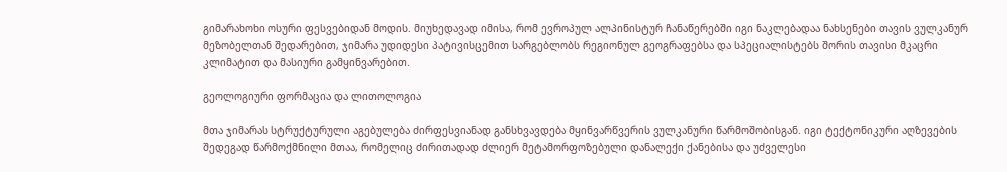გიმარახოხი ოსური ფესვებიდან მოდის. მიუხედავად იმისა, რომ ევროპულ ალპინისტურ ჩანაწერებში იგი ნაკლებადაა ნახსენები თავის ვულკანურ მეზობელთან შედარებით, ჯიმარა უდიდესი პატივისცემით სარგებლობს რეგიონულ გეოგრაფებსა და სპეციალისტებს შორის თავისი მკაცრი კლიმატით და მასიური გამყინვარებით.

გეოლოგიური ფორმაცია და ლითოლოგია

მთა ჯიმარას სტრუქტურული აგებულება ძირფესვიანად განსხვავდება მყინვარწვერის ვულკანური წარმოშობისგან. იგი ტექტონიკური აღზევების შედეგად წარმოქმნილი მთაა, რომელიც ძირითადად ძლიერ მეტამორფოზებული დანალექი ქანებისა და უძველესი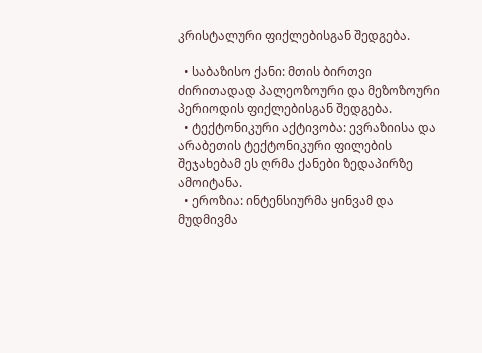კრისტალური ფიქლებისგან შედგება.

  • საბაზისო ქანი: მთის ბირთვი ძირითადად პალეოზოური და მეზოზოური პერიოდის ფიქლებისგან შედგება.
  • ტექტონიკური აქტივობა: ევრაზიისა და არაბეთის ტექტონიკური ფილების შეჯახებამ ეს ღრმა ქანები ზედაპირზე ამოიტანა.
  • ეროზია: ინტენსიურმა ყინვამ და მუდმივმა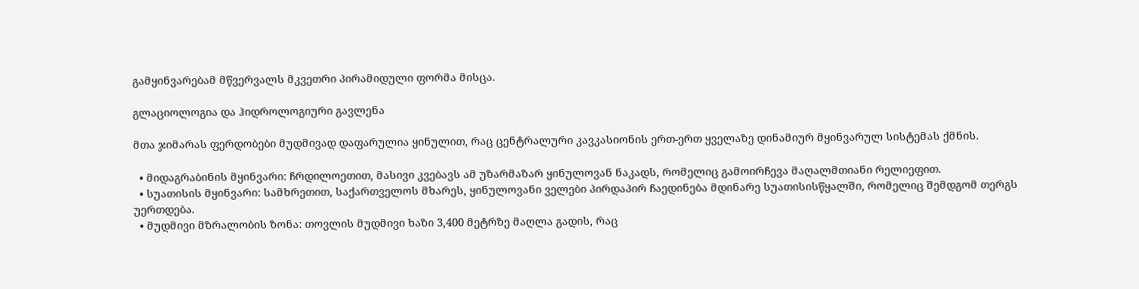გამყინვარებამ მწვერვალს მკვეთრი პირამიდული ფორმა მისცა.

გლაციოლოგია და ჰიდროლოგიური გავლენა

მთა ჯიმარას ფერდობები მუდმივად დაფარულია ყინულით, რაც ცენტრალური კავკასიონის ერთ-ერთ ყველაზე დინამიურ მყინვარულ სისტემას ქმნის.

  • მიდაგრაბინის მყინვარი: ჩრდილოეთით, მასივი კვებავს ამ უზარმაზარ ყინულოვან ნაკადს, რომელიც გამოირჩევა მაღალმთიანი რელიეფით.
  • სუათისის მყინვარი: სამხრეთით, საქართველოს მხარეს, ყინულოვანი ველები პირდაპირ ჩაედინება მდინარე სუათისისწყალში, რომელიც შემდგომ თერგს უერთდება.
  • მუდმივი მზრალობის ზონა: თოვლის მუდმივი ხაზი 3,400 მეტრზე მაღლა გადის, რაც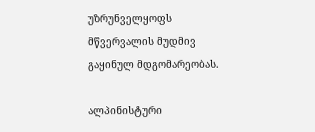უზრუნველყოფს მწვერვალის მუდმივ გაყინულ მდგომარეობას.

ალპინისტური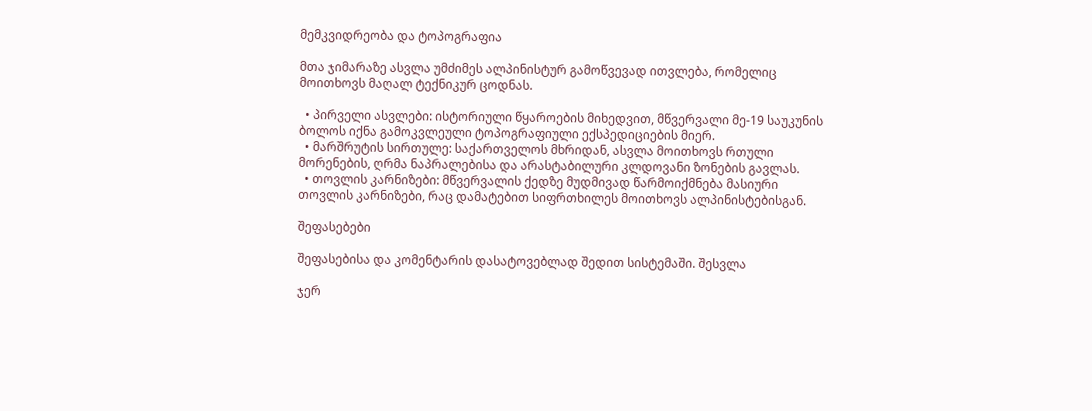მემკვიდრეობა და ტოპოგრაფია

მთა ჯიმარაზე ასვლა უმძიმეს ალპინისტურ გამოწვევად ითვლება, რომელიც მოითხოვს მაღალ ტექნიკურ ცოდნას.

  • პირველი ასვლები: ისტორიული წყაროების მიხედვით, მწვერვალი მე-19 საუკუნის ბოლოს იქნა გამოკვლეული ტოპოგრაფიული ექსპედიციების მიერ.
  • მარშრუტის სირთულე: საქართველოს მხრიდან, ასვლა მოითხოვს რთული მორენების, ღრმა ნაპრალებისა და არასტაბილური კლდოვანი ზონების გავლას.
  • თოვლის კარნიზები: მწვერვალის ქედზე მუდმივად წარმოიქმნება მასიური თოვლის კარნიზები, რაც დამატებით სიფრთხილეს მოითხოვს ალპინისტებისგან.

შეფასებები

შეფასებისა და კომენტარის დასატოვებლად შედით სისტემაში. შესვლა

ჯერ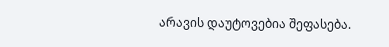არავის დაუტოვებია შეფასება.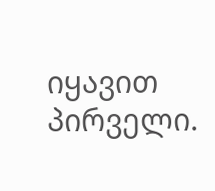იყავით პირველი.